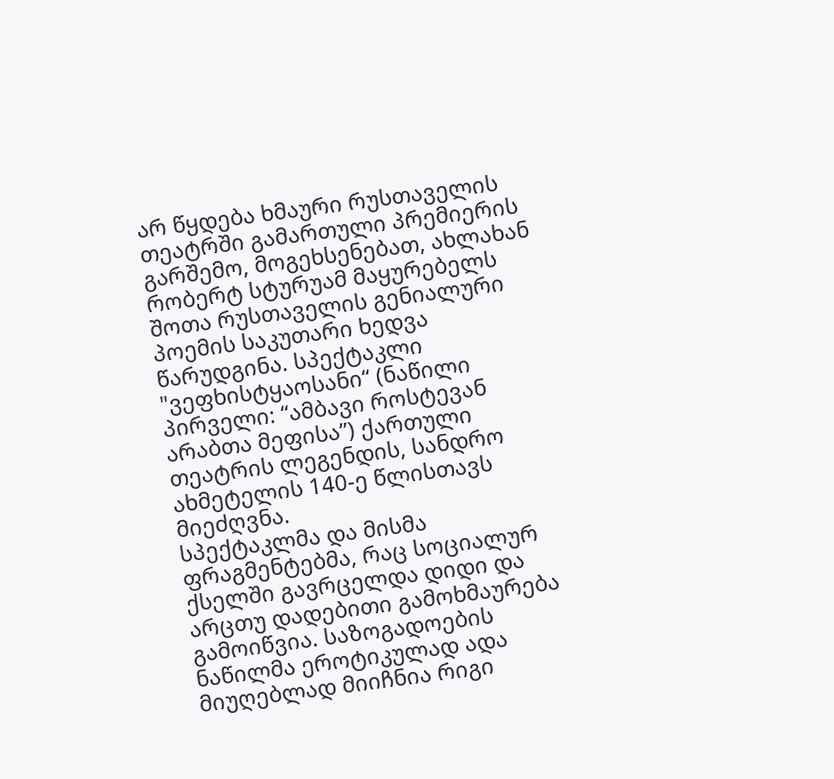არ წყდება ხმაური რუსთაველის თეატრში გამართული პრემიერის გარშემო, მოგეხსენებათ, ახლახან რობერტ სტურუამ მაყურებელს შოთა რუსთაველის გენიალური პოემის საკუთარი ხედვა წარუდგინა. სპექტაკლი "ვეფხისტყაოსანი“ (ნაწილი პირველი: “ამბავი როსტევან არაბთა მეფისა”) ქართული თეატრის ლეგენდის, სანდრო ახმეტელის 140-ე წლისთავს მიეძღვნა.
სპექტაკლმა და მისმა ფრაგმენტებმა, რაც სოციალურ ქსელში გავრცელდა დიდი და არცთუ დადებითი გამოხმაურება გამოიწვია. საზოგადოების ნაწილმა ეროტიკულად ადა მიუღებლად მიიჩნია რიგი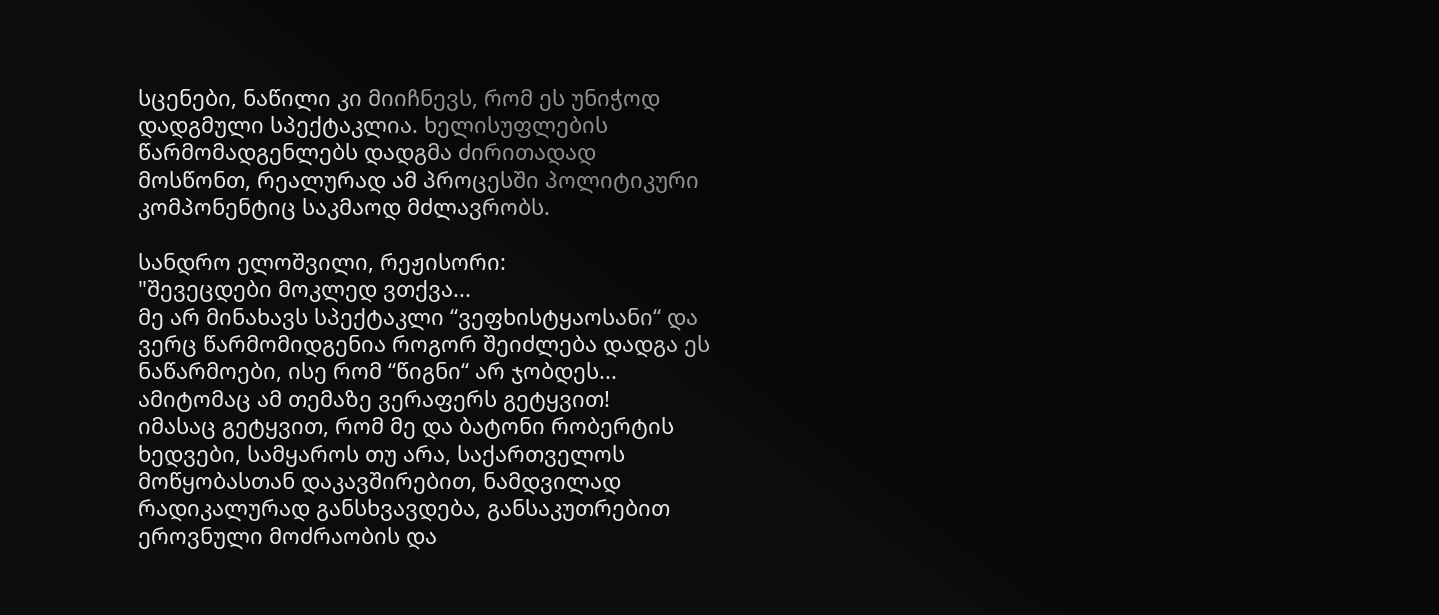სცენები, ნაწილი კი მიიჩნევს, რომ ეს უნიჭოდ დადგმული სპექტაკლია. ხელისუფლების წარმომადგენლებს დადგმა ძირითადად მოსწონთ, რეალურად ამ პროცესში პოლიტიკური კომპონენტიც საკმაოდ მძლავრობს.

სანდრო ელოშვილი, რეჟისორი:
"შევეცდები მოკლედ ვთქვა...
მე არ მინახავს სპექტაკლი “ვეფხისტყაოსანი“ და ვერც წარმომიდგენია როგორ შეიძლება დადგა ეს ნაწარმოები, ისე რომ “წიგნი“ არ ჯობდეს... ამიტომაც ამ თემაზე ვერაფერს გეტყვით!
იმასაც გეტყვით, რომ მე და ბატონი რობერტის ხედვები, სამყაროს თუ არა, საქართველოს მოწყობასთან დაკავშირებით, ნამდვილად რადიკალურად განსხვავდება, განსაკუთრებით ეროვნული მოძრაობის და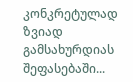კონკრეტულად ზვიად გამსახურდიას შეფასებაში...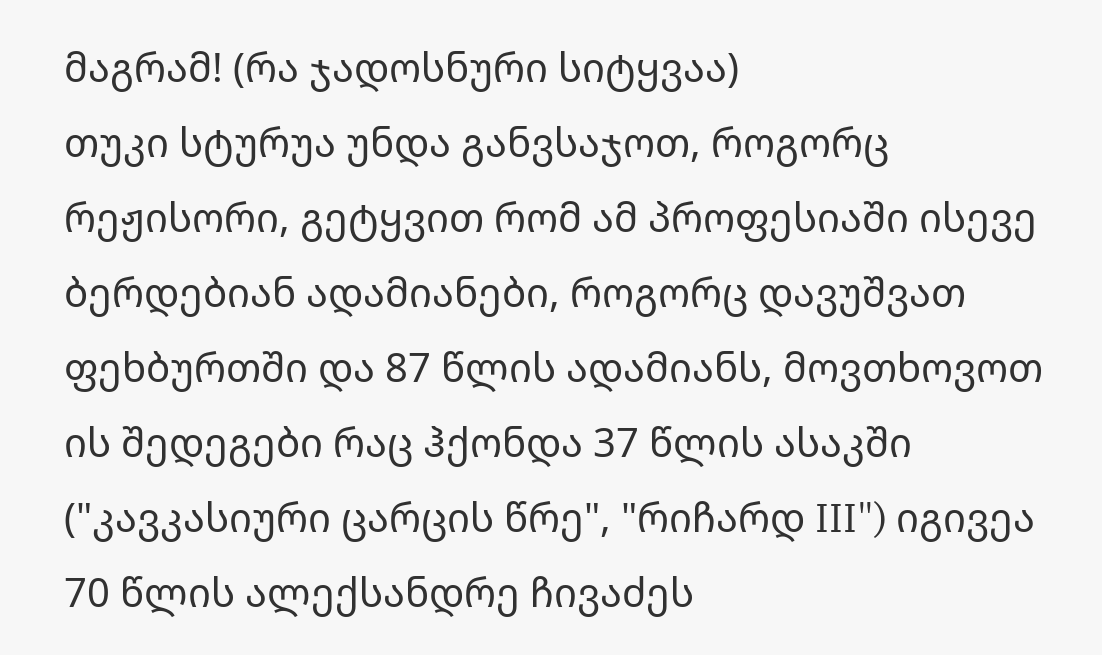მაგრამ! (რა ჯადოსნური სიტყვაა)
თუკი სტურუა უნდა განვსაჯოთ, როგორც რეჟისორი, გეტყვით რომ ამ პროფესიაში ისევე ბერდებიან ადამიანები, როგორც დავუშვათ ფეხბურთში და 87 წლის ადამიანს, მოვთხოვოთ ის შედეგები რაც ჰქონდა 37 წლის ასაკში ("კავკასიური ცარცის წრე", "რიჩარდ III") იგივეა 70 წლის ალექსანდრე ჩივაძეს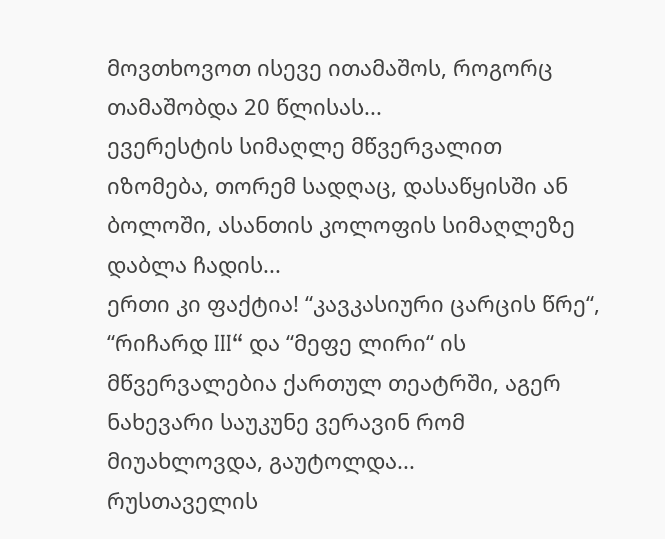მოვთხოვოთ ისევე ითამაშოს, როგორც თამაშობდა 20 წლისას...
ევერესტის სიმაღლე მწვერვალით იზომება, თორემ სადღაც, დასაწყისში ან ბოლოში, ასანთის კოლოფის სიმაღლეზე დაბლა ჩადის...
ერთი კი ფაქტია! “კავკასიური ცარცის წრე“, “რიჩარდ III“ და “მეფე ლირი“ ის მწვერვალებია ქართულ თეატრში, აგერ ნახევარი საუკუნე ვერავინ რომ მიუახლოვდა, გაუტოლდა...
რუსთაველის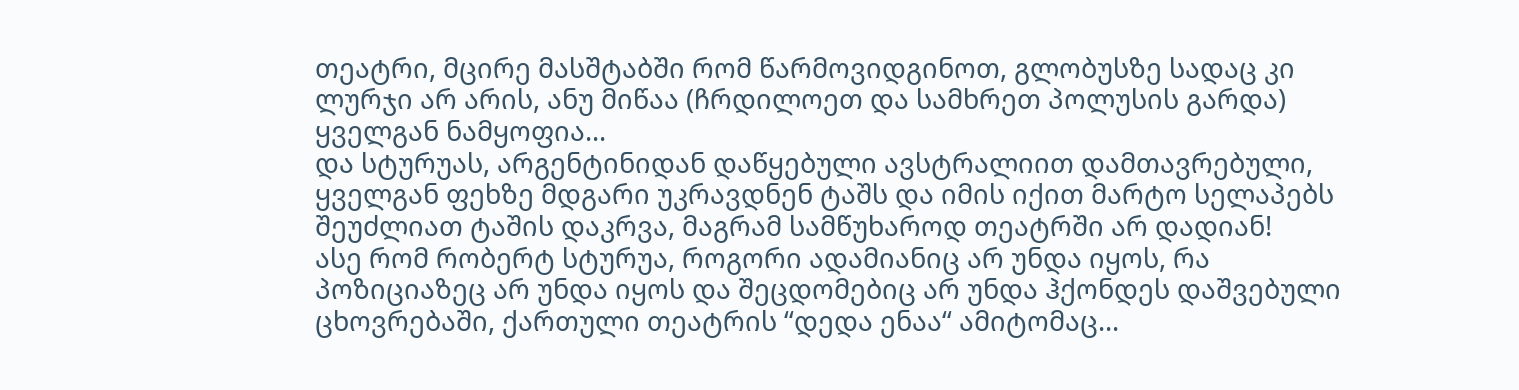თეატრი, მცირე მასშტაბში რომ წარმოვიდგინოთ, გლობუსზე სადაც კი ლურჯი არ არის, ანუ მიწაა (ჩრდილოეთ და სამხრეთ პოლუსის გარდა) ყველგან ნამყოფია...
და სტურუას, არგენტინიდან დაწყებული ავსტრალიით დამთავრებული, ყველგან ფეხზე მდგარი უკრავდნენ ტაშს და იმის იქით მარტო სელაპებს შეუძლიათ ტაშის დაკრვა, მაგრამ სამწუხაროდ თეატრში არ დადიან!
ასე რომ რობერტ სტურუა, როგორი ადამიანიც არ უნდა იყოს, რა პოზიციაზეც არ უნდა იყოს და შეცდომებიც არ უნდა ჰქონდეს დაშვებული ცხოვრებაში, ქართული თეატრის “დედა ენაა“ ამიტომაც...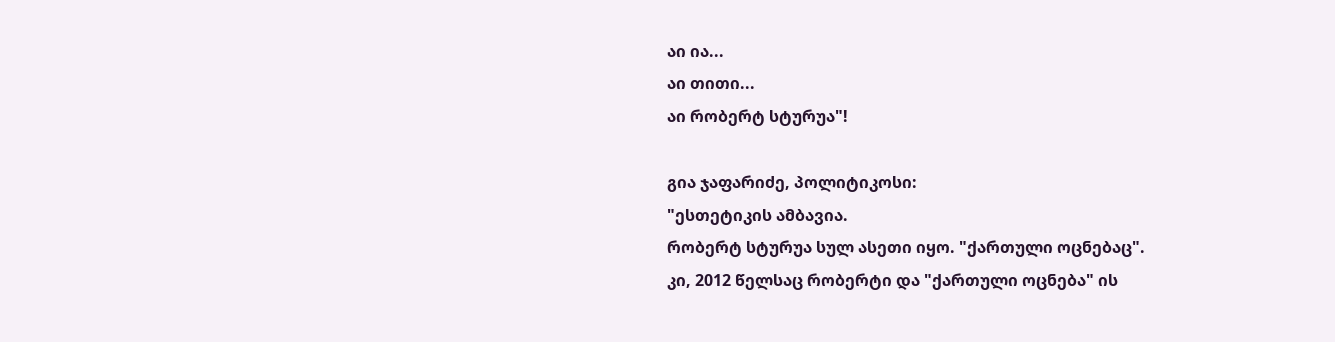აი ია...
აი თითი...
აი რობერტ სტურუა"!

გია ჯაფარიძე, პოლიტიკოსი:
"ესთეტიკის ამბავია.
რობერტ სტურუა სულ ასეთი იყო. "ქართული ოცნებაც".
კი, 2012 წელსაც რობერტი და "ქართული ოცნება" ის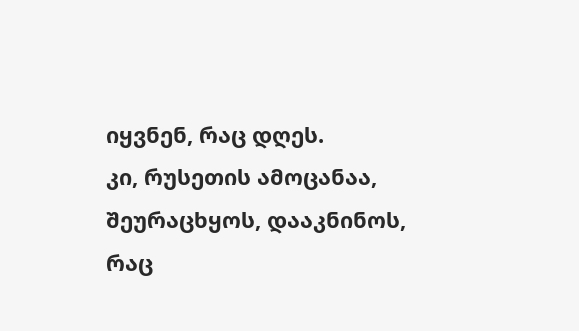იყვნენ, რაც დღეს.
კი, რუსეთის ამოცანაა, შეურაცხყოს, დააკნინოს, რაც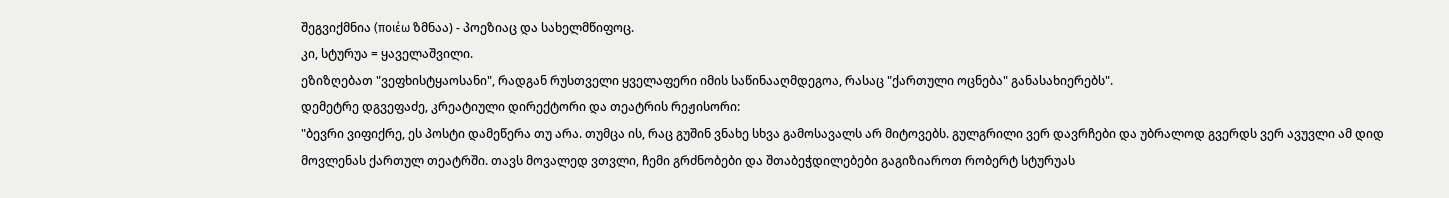შეგვიქმნია (ποιέω ზმნაა) - პოეზიაც და სახელმწიფოც.
კი, სტურუა = ყაველაშვილი.
ეზიზღებათ "ვეფხისტყაოსანი", რადგან რუსთველი ყველაფერი იმის საწინააღმდეგოა, რასაც "ქართული ოცნება" განასახიერებს".
დემეტრე დგვეფაძე, კრეატიული დირექტორი და თეატრის რეჟისორი:
"ბევრი ვიფიქრე, ეს პოსტი დამეწერა თუ არა. თუმცა ის, რაც გუშინ ვნახე სხვა გამოსავალს არ მიტოვებს. გულგრილი ვერ დავრჩები და უბრალოდ გვერდს ვერ ავუვლი ამ დიდ მოვლენას ქართულ თეატრში. თავს მოვალედ ვთვლი, ჩემი გრძნობები და შთაბეჭდილებები გაგიზიაროთ რობერტ სტურუას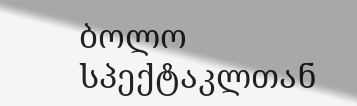ბოლო სპექტაკლთან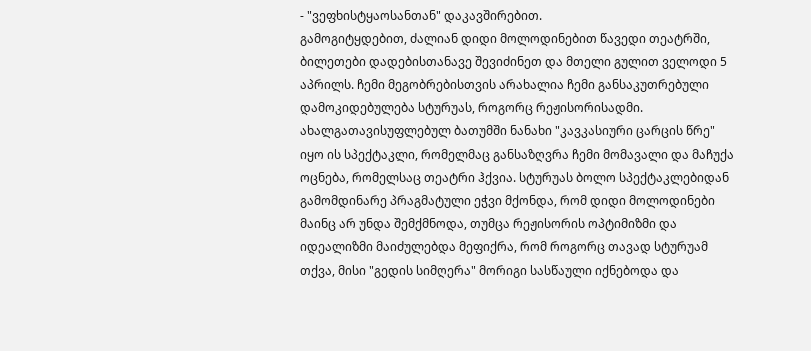- "ვეფხისტყაოსანთან" დაკავშირებით.
გამოგიტყდებით, ძალიან დიდი მოლოდინებით წავედი თეატრში, ბილეთები დადებისთანავე შევიძინეთ და მთელი გულით ველოდი 5 აპრილს. ჩემი მეგობრებისთვის არახალია ჩემი განსაკუთრებული დამოკიდებულება სტურუას, როგორც რეჟისორისადმი. ახალგათავისუფლებულ ბათუმში ნანახი "კავკასიური ცარცის წრე" იყო ის სპექტაკლი, რომელმაც განსაზღვრა ჩემი მომავალი და მაჩუქა ოცნება, რომელსაც თეატრი ჰქვია. სტურუას ბოლო სპექტაკლებიდან გამომდინარე პრაგმატული ეჭვი მქონდა, რომ დიდი მოლოდინები მაინც არ უნდა შემქმნოდა, თუმცა რეჟისორის ოპტიმიზმი და იდეალიზმი მაიძულებდა მეფიქრა, რომ როგორც თავად სტურუამ თქვა, მისი "გედის სიმღერა" მორიგი სასწაული იქნებოდა და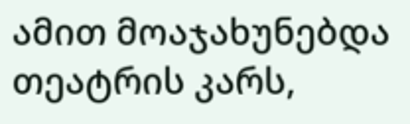ამით მოაჯახუნებდა თეატრის კარს,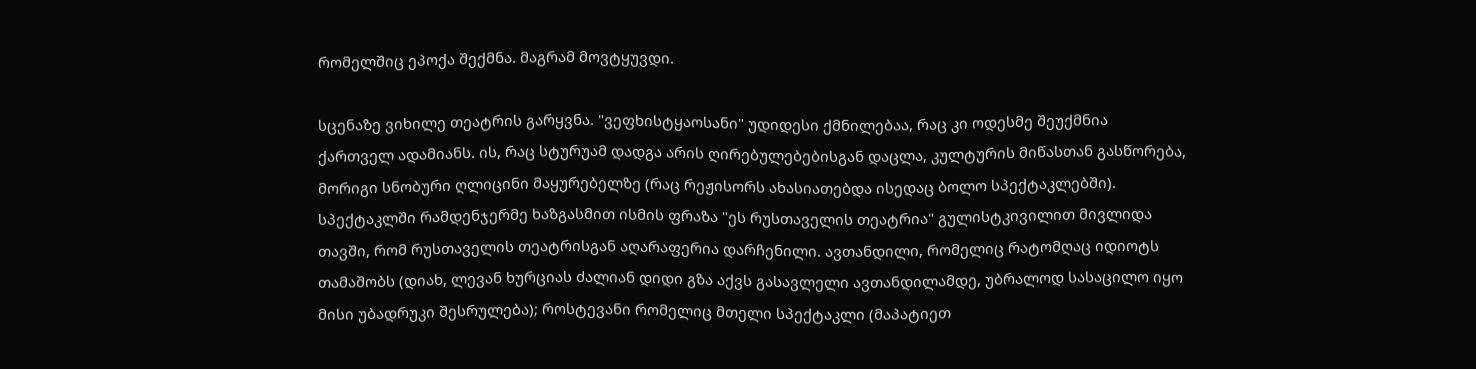რომელშიც ეპოქა შექმნა. მაგრამ მოვტყუვდი.

სცენაზე ვიხილე თეატრის გარყვნა. "ვეფხისტყაოსანი" უდიდესი ქმნილებაა, რაც კი ოდესმე შეუქმნია ქართველ ადამიანს. ის, რაც სტურუამ დადგა არის ღირებულებებისგან დაცლა, კულტურის მიწასთან გასწორება, მორიგი სნობური ღლიცინი მაყურებელზე (რაც რეჟისორს ახასიათებდა ისედაც ბოლო სპექტაკლებში). სპექტაკლში რამდენჯერმე ხაზგასმით ისმის ფრაზა "ეს რუსთაველის თეატრია" გულისტკივილით მივლიდა თავში, რომ რუსთაველის თეატრისგან აღარაფერია დარჩენილი. ავთანდილი, რომელიც რატომღაც იდიოტს თამაშობს (დიახ, ლევან ხურციას ძალიან დიდი გზა აქვს გასავლელი ავთანდილამდე, უბრალოდ სასაცილო იყო მისი უბადრუკი შესრულება); როსტევანი რომელიც მთელი სპექტაკლი (მაპატიეთ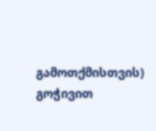გამოთქმისთვის) გოჭივით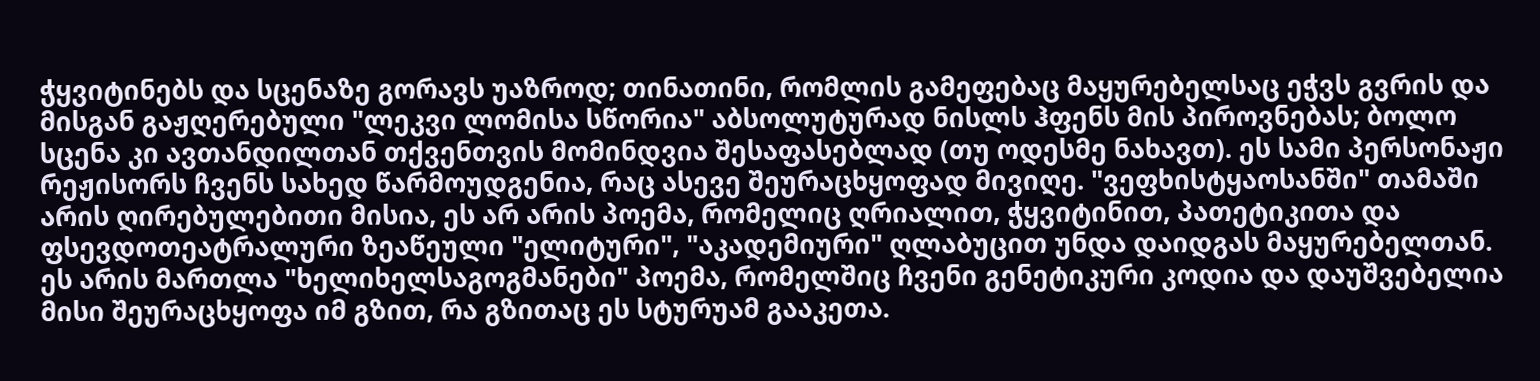ჭყვიტინებს და სცენაზე გორავს უაზროდ; თინათინი, რომლის გამეფებაც მაყურებელსაც ეჭვს გვრის და მისგან გაჟღერებული "ლეკვი ლომისა სწორია" აბსოლუტურად ნისლს ჰფენს მის პიროვნებას; ბოლო სცენა კი ავთანდილთან თქვენთვის მომინდვია შესაფასებლად (თუ ოდესმე ნახავთ). ეს სამი პერსონაჟი რეჟისორს ჩვენს სახედ წარმოუდგენია, რაც ასევე შეურაცხყოფად მივიღე. "ვეფხისტყაოსანში" თამაში არის ღირებულებითი მისია, ეს არ არის პოემა, რომელიც ღრიალით, ჭყვიტინით, პათეტიკითა და ფსევდოთეატრალური ზეაწეული "ელიტური", "აკადემიური" ღლაბუცით უნდა დაიდგას მაყურებელთან. ეს არის მართლა "ხელიხელსაგოგმანები" პოემა, რომელშიც ჩვენი გენეტიკური კოდია და დაუშვებელია მისი შეურაცხყოფა იმ გზით, რა გზითაც ეს სტურუამ გააკეთა.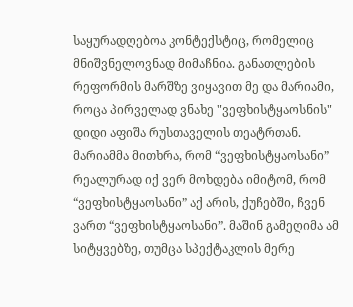საყურადღებოა კონტექსტიც, რომელიც მნიშვნელოვნად მიმაჩნია. განათლების რეფორმის მარშზე ვიყავით მე და მარიამი, როცა პირველად ვნახე "ვეფხისტყაოსნის" დიდი აფიშა რუსთაველის თეატრთან. მარიამმა მითხრა, რომ “ვეფხისტყაოსანი” რეალურად იქ ვერ მოხდება იმიტომ, რომ “ვეფხისტყაოსანი” აქ არის, ქუჩებში, ჩვენ ვართ “ვეფხისტყაოსანი”. მაშინ გამეღიმა ამ სიტყვებზე, თუმცა სპექტაკლის მერე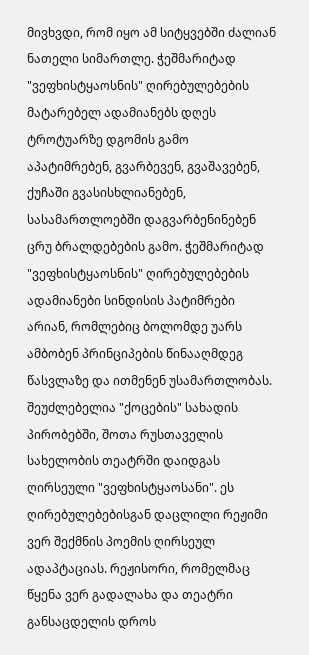მივხვდი, რომ იყო ამ სიტყვებში ძალიან ნათელი სიმართლე. ჭეშმარიტად "ვეფხისტყაოსნის" ღირებულებების მატარებელ ადამიანებს დღეს ტროტუარზე დგომის გამო აპატიმრებენ, გვარბევენ, გვაშავებენ, ქუჩაში გვასისხლიანებენ, სასამართლოებში დაგვარბენინებენ ცრუ ბრალდებების გამო. ჭეშმარიტად "ვეფხისტყაოსნის" ღირებულებების ადამიანები სინდისის პატიმრები არიან, რომლებიც ბოლომდე უარს ამბობენ პრინციპების წინააღმდეგ წასვლაზე და ითმენენ უსამართლობას.
შეუძლებელია "ქოცების" სახადის პირობებში, შოთა რუსთაველის სახელობის თეატრში დაიდგას ღირსეული "ვეფხისტყაოსანი". ეს ღირებულებებისგან დაცლილი რეჟიმი ვერ შექმნის პოემის ღირსეულ ადაპტაციას. რეჟისორი, რომელმაც წყენა ვერ გადალახა და თეატრი განსაცდელის დროს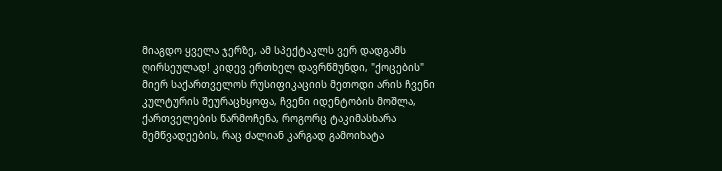მიაგდო ყველა ჯერზე, ამ სპექტაკლს ვერ დადგამს ღირსეულად! კიდევ ერთხელ დავრწმუნდი, "ქოცების" მიერ საქართველოს რუსიფიკაციის მეთოდი არის ჩვენი კულტურის შეურაცხყოფა, ჩვენი იდენტობის მოშლა, ქართველების წარმოჩენა, როგორც ტაკიმასხარა მემწვადეების, რაც ძალიან კარგად გამოიხატა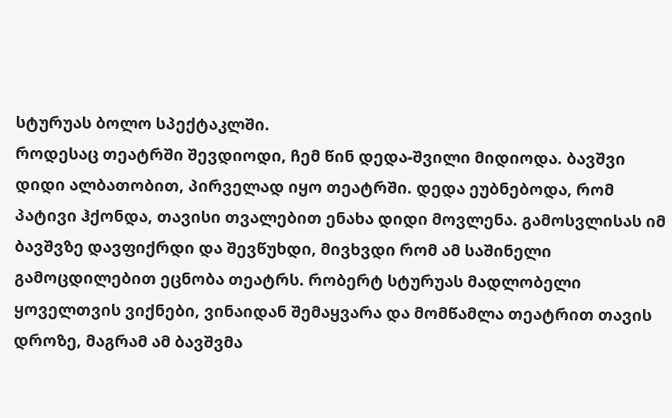სტურუას ბოლო სპექტაკლში.
როდესაც თეატრში შევდიოდი, ჩემ წინ დედა-შვილი მიდიოდა. ბავშვი დიდი ალბათობით, პირველად იყო თეატრში. დედა ეუბნებოდა, რომ პატივი ჰქონდა, თავისი თვალებით ენახა დიდი მოვლენა. გამოსვლისას იმ ბავშვზე დავფიქრდი და შევწუხდი, მივხვდი რომ ამ საშინელი გამოცდილებით ეცნობა თეატრს. რობერტ სტურუას მადლობელი ყოველთვის ვიქნები, ვინაიდან შემაყვარა და მომწამლა თეატრით თავის დროზე, მაგრამ ამ ბავშვმა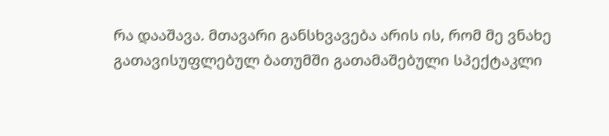რა დააშავა. მთავარი განსხვავება არის ის, რომ მე ვნახე გათავისუფლებულ ბათუმში გათამაშებული სპექტაკლი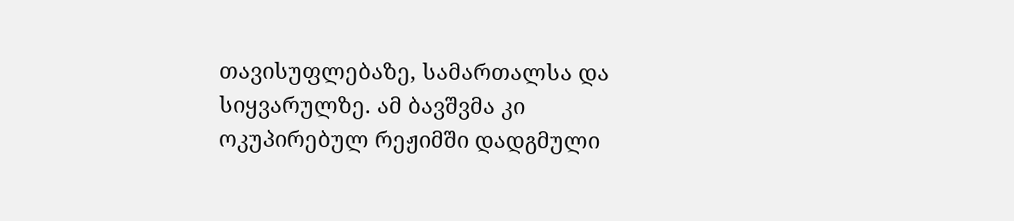თავისუფლებაზე, სამართალსა და სიყვარულზე. ამ ბავშვმა კი ოკუპირებულ რეჟიმში დადგმული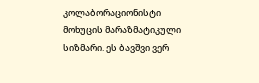კოლაბორაციონისტი მოხუცის მარაზმატიკული სიზმარი. ეს ბავშვი ვერ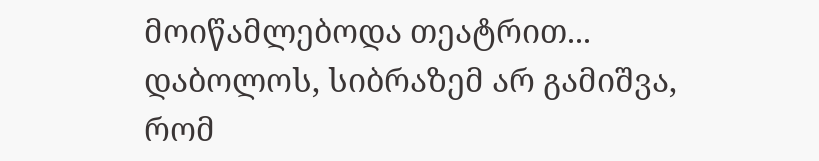მოიწამლებოდა თეატრით...
დაბოლოს, სიბრაზემ არ გამიშვა, რომ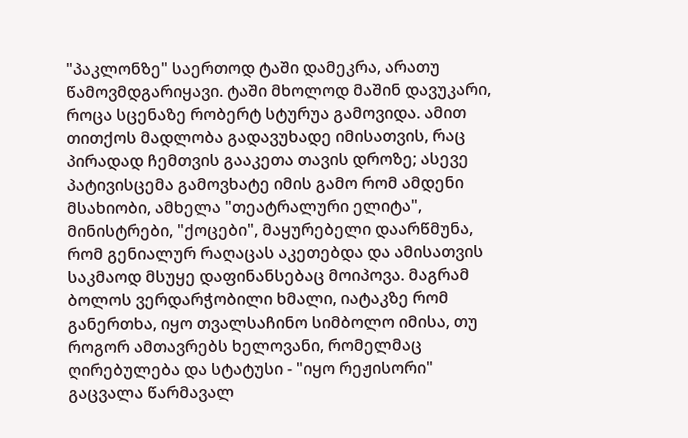"პაკლონზე" საერთოდ ტაში დამეკრა, არათუ წამოვმდგარიყავი. ტაში მხოლოდ მაშინ დავუკარი, როცა სცენაზე რობერტ სტურუა გამოვიდა. ამით თითქოს მადლობა გადავუხადე იმისათვის, რაც პირადად ჩემთვის გააკეთა თავის დროზე; ასევე პატივისცემა გამოვხატე იმის გამო რომ ამდენი მსახიობი, ამხელა "თეატრალური ელიტა", მინისტრები, "ქოცები", მაყურებელი დაარწმუნა, რომ გენიალურ რაღაცას აკეთებდა და ამისათვის საკმაოდ მსუყე დაფინანსებაც მოიპოვა. მაგრამ ბოლოს ვერდარჭობილი ხმალი, იატაკზე რომ განერთხა, იყო თვალსაჩინო სიმბოლო იმისა, თუ როგორ ამთავრებს ხელოვანი, რომელმაც ღირებულება და სტატუსი - "იყო რეჟისორი" გაცვალა წარმავალ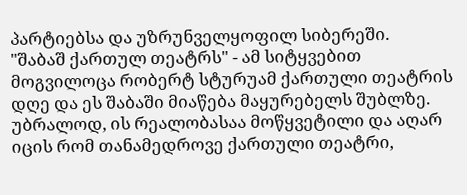პარტიებსა და უზრუნველყოფილ სიბერეში.
"შაბაშ ქართულ თეატრს" - ამ სიტყვებით მოგვილოცა რობერტ სტურუამ ქართული თეატრის დღე და ეს შაბაში მიაწება მაყურებელს შუბლზე. უბრალოდ, ის რეალობასაა მოწყვეტილი და აღარ იცის რომ თანამედროვე ქართული თეატრი,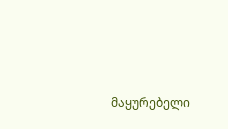მაყურებელი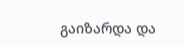გაიზარდა და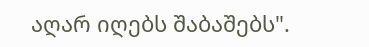აღარ იღებს შაბაშებს".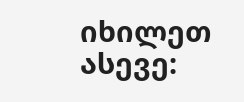იხილეთ ასევე: